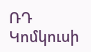ՌԴ Կոմկուսի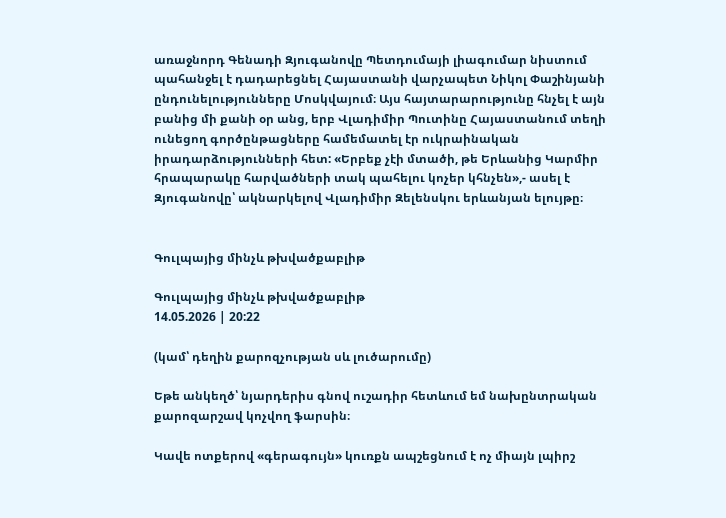առաջնորդ Գենադի Զյուգանովը Պետդումայի լիագումար նիստում պահանջել է դադարեցնել Հայաստանի վարչապետ Նիկոլ Փաշինյանի ընդունելությունները Մոսկվայում։ Այս հայտարարությունը հնչել է այն բանից մի քանի օր անց, երբ Վլադիմիր Պուտինը Հայաստանում տեղի ունեցող գործընթացները համեմատել էր ուկրաինական իրադարձությունների հետ: «Երբեք չէի մտածի, թե Երևանից Կարմիր հրապարակը հարվածների տակ պահելու կոչեր կհնչեն»,- ասել է Զյուգանովը՝ ակնարկելով Վլադիմիր Զելենսկու երևանյան ելույթը։


Գուլպայից մինչև թխվածքաբլիթ

Գուլպայից մինչև թխվածքաբլիթ
14.05.2026 | 20:22

(կամ՝ դեղին քարոզչության սև լուծարումը)

Եթե անկեղծ՝ նյարդերիս գնով ուշադիր հետևում եմ նախընտրական քարոզարշավ կոչվող ֆարսին։

Կավե ոտքերով «գերագույն» կուռքն ապշեցնում է ոչ միայն լպիրշ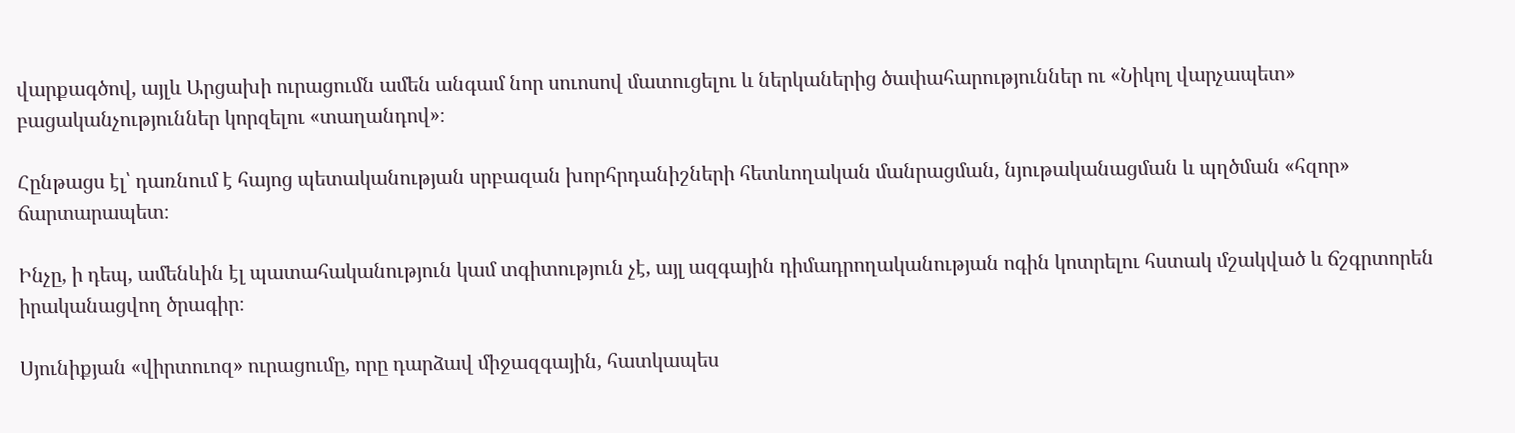վարքագծով, այլև Արցախի ուրացումն ամեն անգամ նոր սուոսով մատուցելու և ներկաներից ծափահարություններ ու «Նիկոլ վարչապետ» բացականչություններ կորզելու «տաղանդով»։

Հընթացս էլ՝ դառնում է հայոց պետականության սրբազան խորհրդանիշների հետևողական մանրացման, նյութականացման և պղծման «հզոր» ճարտարապետ։

Ինչը, ի դեպ, ամենևին էլ պատահականություն կամ տգիտություն չէ, այլ ազգային դիմադրողականության ոգին կոտրելու հստակ մշակված և ճշգրտորեն իրականացվող ծրագիր։

Սյունիքյան «վիրտուոզ» ուրացումը, որը դարձավ միջազգային, հատկապես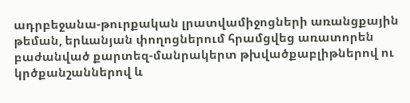ադրբեջանա-թուրքական լրատվամիջոցների առանցքային թեման, երևանյան փողոցներում հրամցվեց առատորեն բաժանված քարտեզ-մանրակերտ թխվածքաբլիթներով ու կրծքանշաններով և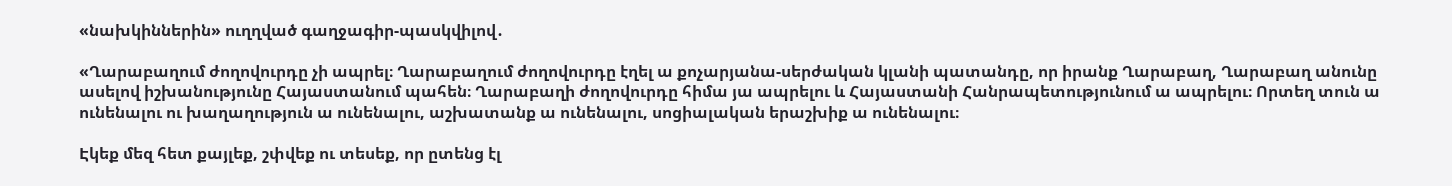«նախկիններին» ուղղված գաղջագիր-պասկվիլով․

«Ղարաբաղում ժողովուրդը չի ապրել։ Ղարաբաղում ժողովուրդը էղել ա քոչարյանա-սերժական կլանի պատանդը, որ իրանք Ղարաբաղ, Ղարաբաղ անունը ասելով իշխանությունը Հայաստանում պահեն։ Ղարաբաղի ժողովուրդը հիմա յա ապրելու և Հայաստանի Հանրապետությունում ա ապրելու։ Որտեղ տուն ա ունենալու ու խաղաղություն ա ունենալու, աշխատանք ա ունենալու, սոցիալական երաշխիք ա ունենալու։

Էկեք մեզ հետ քայլեք, շփվեք ու տեսեք, որ ըտենց էլ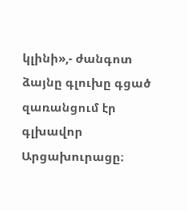կլինի»,- ժանգոտ ձայնը գլուխը գցած զառանցում էր գլխավոր Արցախուրացը։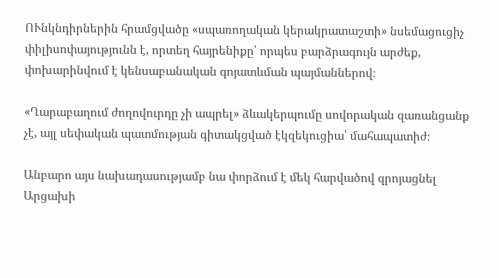ՈՒնկնդիրներին հրամցվածը «սպառողական կերակրատաշտի» նսեմացուցիչ փիլիսոփայությունն է, որտեղ հայրենիքը՝ որպես բարձրագույն արժեք, փոխարինվում է կենսաբանական գոյատևման պայմաններով։

«Ղարաբաղում ժողովուրդը չի ապրել» ձևակերպումը սովորական զառանցանք չէ, այլ սեփական պատմության գիտակցված էկզեկուցիա՝ մահապատիժ։

Անբարո այս նախադասությամբ նա փորձում է մեկ հարվածով զրոյացնել Արցախի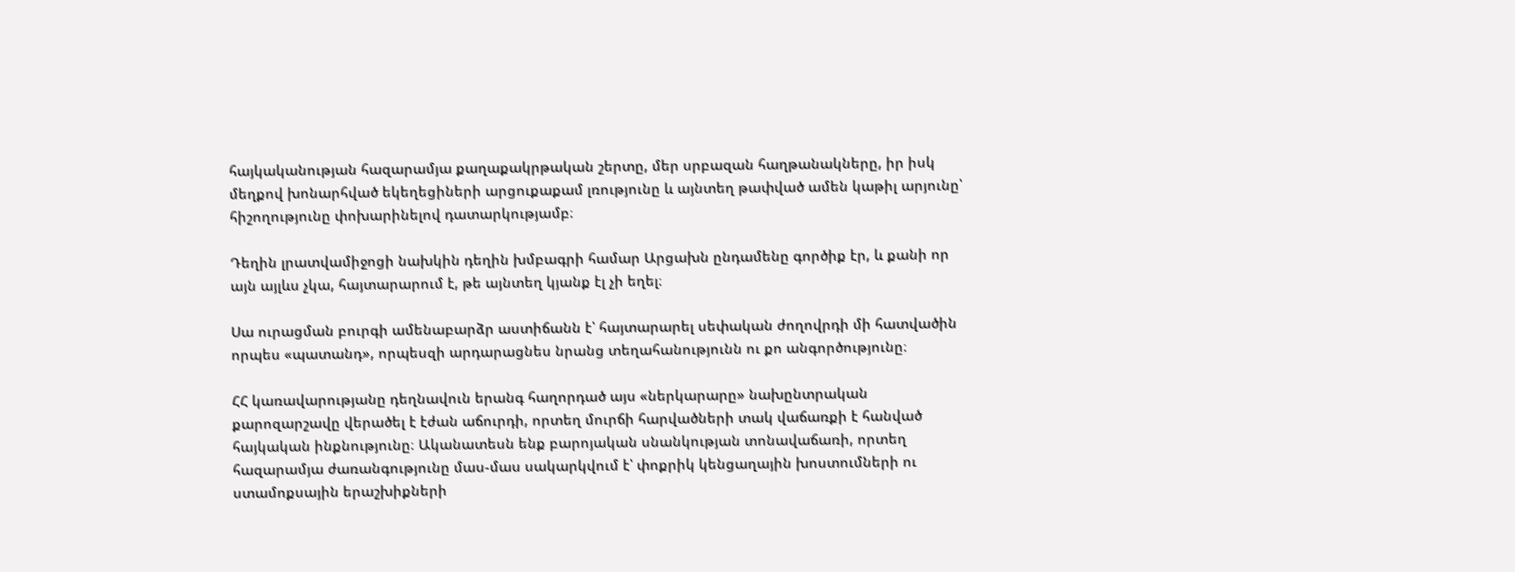հայկականության հազարամյա քաղաքակրթական շերտը, մեր սրբազան հաղթանակները, իր իսկ մեղքով խոնարհված եկեղեցիների արցուքաքամ լռությունը և այնտեղ թափված ամեն կաթիլ արյունը՝ հիշողությունը փոխարինելով դատարկությամբ։

Դեղին լրատվամիջոցի նախկին դեղին խմբագրի համար Արցախն ընդամենը գործիք էր, և քանի որ այն այլևս չկա, հայտարարում է, թե այնտեղ կյանք էլ չի եղել։

Սա ուրացման բուրգի ամենաբարձր աստիճանն է՝ հայտարարել սեփական ժողովրդի մի հատվածին որպես «պատանդ», որպեսզի արդարացնես նրանց տեղահանությունն ու քո անգործությունը։

ՀՀ կառավարությանը դեղնավուն երանգ հաղորդած այս «ներկարարը» նախընտրական քարոզարշավը վերածել է էժան աճուրդի, որտեղ մուրճի հարվածների տակ վաճառքի է հանված հայկական ինքնությունը։ Ականատեսն ենք բարոյական սնանկության տոնավաճառի, որտեղ հազարամյա ժառանգությունը մաս-մաս սակարկվում է՝ փոքրիկ կենցաղային խոստումների ու ստամոքսային երաշխիքների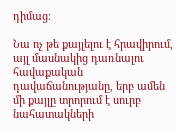դիմաց։

Նա ոչ թե քայլելու է հրավիրում, այլ մասնակից դառնալու հավաքական դավաճանությանը, երբ ամեն մի քայլը տրորում է սուրբ նահատակների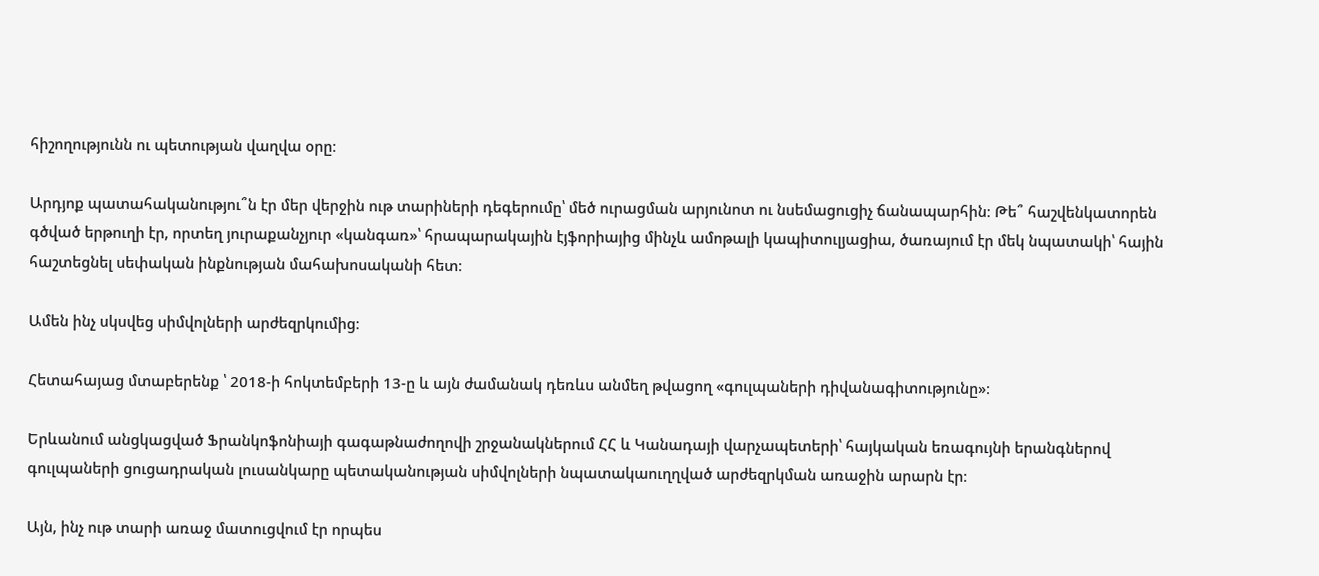հիշողությունն ու պետության վաղվա օրը։

Արդյոք պատահականությու՞ն էր մեր վերջին ութ տարիների դեգերումը՝ մեծ ուրացման արյունոտ ու նսեմացուցիչ ճանապարհին։ Թե՞ հաշվենկատորեն գծված երթուղի էր, որտեղ յուրաքանչյուր «կանգառ»՝ հրապարակային էյֆորիայից մինչև ամոթալի կապիտուլյացիա, ծառայում էր մեկ նպատակի՝ հային հաշտեցնել սեփական ինքնության մահախոսականի հետ։

Ամեն ինչ սկսվեց սիմվոլների արժեզրկումից։

Հետահայաց մտաբերենք ՝ 2018-ի հոկտեմբերի 13-ը և այն ժամանակ դեռևս անմեղ թվացող «գուլպաների դիվանագիտությունը»։

Երևանում անցկացված Ֆրանկոֆոնիայի գագաթնաժողովի շրջանակներում ՀՀ և Կանադայի վարչապետերի՝ հայկական եռագույնի երանգներով գուլպաների ցուցադրական լուսանկարը պետականության սիմվոլների նպատակաուղղված արժեզրկման առաջին արարն էր։

Այն, ինչ ութ տարի առաջ մատուցվում էր որպես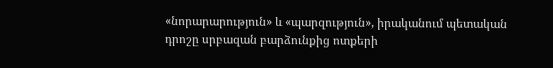«նորարարություն» և «պարզություն», իրականում պետական դրոշը սրբազան բարձունքից ոտքերի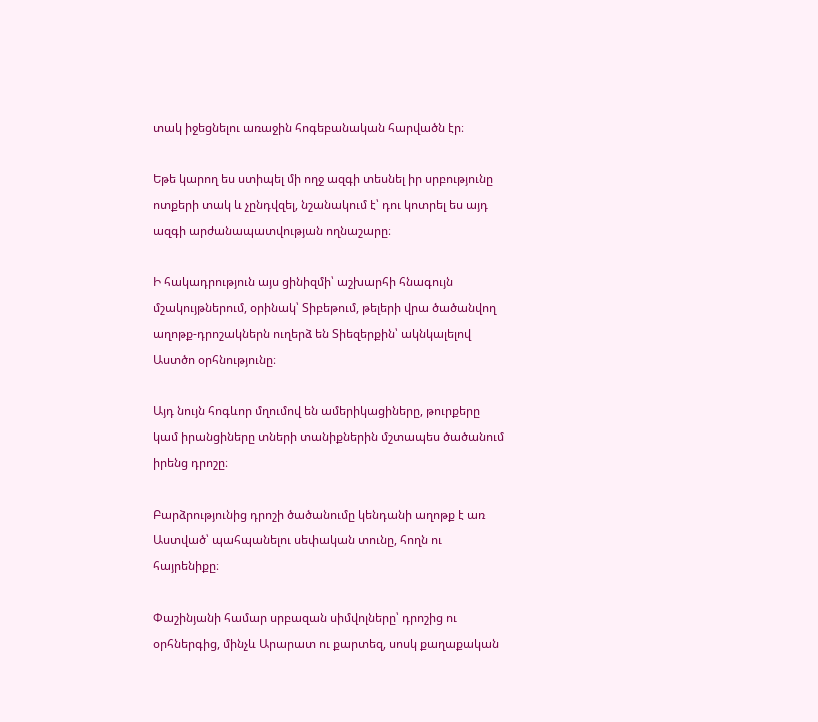տակ իջեցնելու առաջին հոգեբանական հարվածն էր։

Եթե կարող ես ստիպել մի ողջ ազգի տեսնել իր սրբությունը ոտքերի տակ և չընդվզել, նշանակում է՝ դու կոտրել ես այդ ազգի արժանապատվության ողնաշարը։

Ի հակադրություն այս ցինիզմի՝ աշխարհի հնագույն մշակույթներում, օրինակ՝ Տիբեթում, թելերի վրա ծածանվող աղոթք-դրոշակներն ուղերձ են Տիեզերքին՝ ակնկալելով Աստծո օրհնությունը։

Այդ նույն հոգևոր մղումով են ամերիկացիները, թուրքերը կամ իրանցիները տների տանիքներին մշտապես ծածանում իրենց դրոշը։

Բարձրությունից դրոշի ծածանումը կենդանի աղոթք է առ Աստված՝ պահպանելու սեփական տունը, հողն ու հայրենիքը։

Փաշինյանի համար սրբազան սիմվոլները՝ դրոշից ու օրհներգից, մինչև Արարատ ու քարտեզ, սոսկ քաղաքական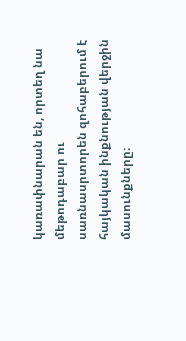կառափնարան են, որտեղ նա մեթոդաբար ու սառնասրտորեն զոհաբերում է հայկական ինքնության վերջին մասունքները։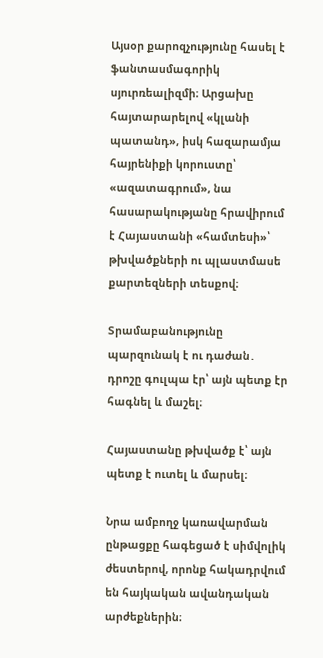Այսօր քարոզչությունը հասել է ֆանտասմագորիկ սյուրռեալիզմի։ Արցախը հայտարարելով «կլանի պատանդ», իսկ հազարամյա հայրենիքի կորուստը՝ «ազատագրում», նա հասարակությանը հրավիրում է Հայաստանի «համտեսի»՝ թխվածքների ու պլաստմասե քարտեզների տեսքով։

Տրամաբանությունը պարզունակ է ու դաժան․ դրոշը գուլպա էր՝ այն պետք էր հագնել և մաշել։

Հայաստանը թխվածք է՝ այն պետք է ուտել և մարսել։

Նրա ամբողջ կառավարման ընթացքը հագեցած է սիմվոլիկ ժեստերով, որոնք հակադրվում են հայկական ավանդական արժեքներին։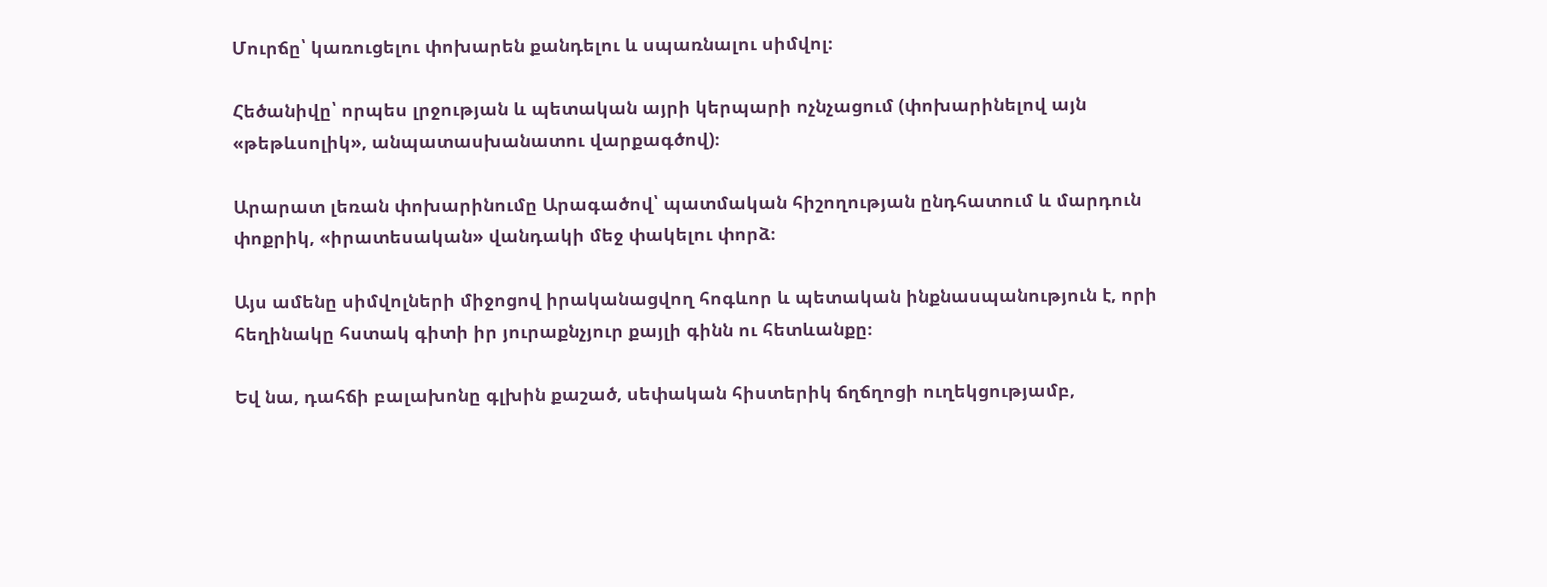Մուրճը՝ կառուցելու փոխարեն քանդելու և սպառնալու սիմվոլ։

Հեծանիվը՝ որպես լրջության և պետական այրի կերպարի ոչնչացում (փոխարինելով այն «թեթևսոլիկ», անպատասխանատու վարքագծով)։

Արարատ լեռան փոխարինումը Արագածով՝ պատմական հիշողության ընդհատում և մարդուն փոքրիկ, «իրատեսական» վանդակի մեջ փակելու փորձ։

Այս ամենը սիմվոլների միջոցով իրականացվող հոգևոր և պետական ինքնասպանություն է, որի հեղինակը հստակ գիտի իր յուրաքնչյուր քայլի գինն ու հետևանքը։

Եվ նա, դահճի բալախոնը գլխին քաշած, սեփական հիստերիկ ճղճղոցի ուղեկցությամբ,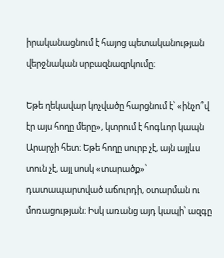իրականացնում է հայոց պետականության վերջնական սրբազնազրկումը։

Եթե ղեկավար կոչվածը հարցնում է՝ «ինչո՞վ էր այս հողը մերը», կտրում է հոգևոր կապն Արարչի հետ։ Եթե հողը սուրբ չէ, այն այլևս տուն չէ, այլ սոսկ «տարածք»՝ դատապարտված աճուրդի, օտարման ու մոռացության։ Իսկ առանց այդ կապի՝ ազգը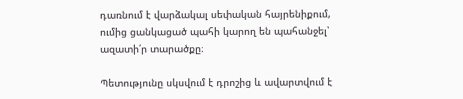դառնում է վարձակալ սեփական հայրենիքում, ումից ցանկացած պահի կարող են պահանջել՝ ազատի՛ր տարածքը։

Պետությունը սկսվում է դրոշից և ավարտվում է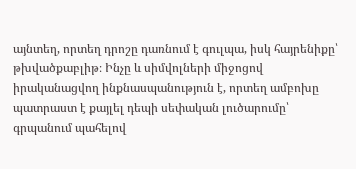այնտեղ, որտեղ դրոշը դառնում է գուլպա, իսկ հայրենիքը՝ թխվածքաբլիթ։ Ինչը և սիմվոլների միջոցով իրականացվող ինքնասպանություն է, որտեղ ամբոխը պատրաստ է քայլել դեպի սեփական լուծարումը՝ գրպանում պահելով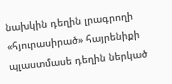նախկին դեղին լրագրողի «հյուրասիրած» հայրենիքի պլաստմասե դեղին ներկած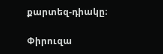քարտեզ-դիակը։

Փիրուզա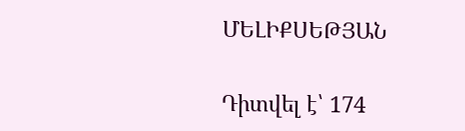ՄԵԼԻՔՍԵԹՅԱՆ

Դիտվել է՝ 174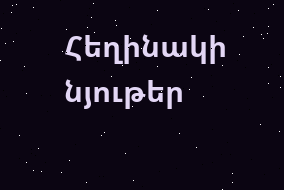Հեղինակի նյութեր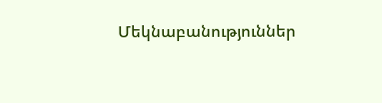Մեկնաբանություններ